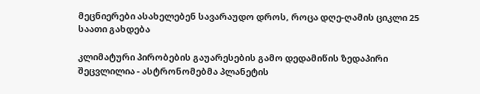მეცნიერები ასახელებენ სავარაუდო დროს, როცა დღე-ღამის ციკლი 25 საათი გახდება

კლიმატური პირობების გაუარესების გამო დედამიწის ზედაპირი შეცვლილია - ასტრონომებმა პლანეტის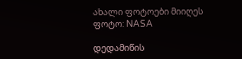ახალი ფოტოები მიიღეს
ფოტო: NASA

დედამიწის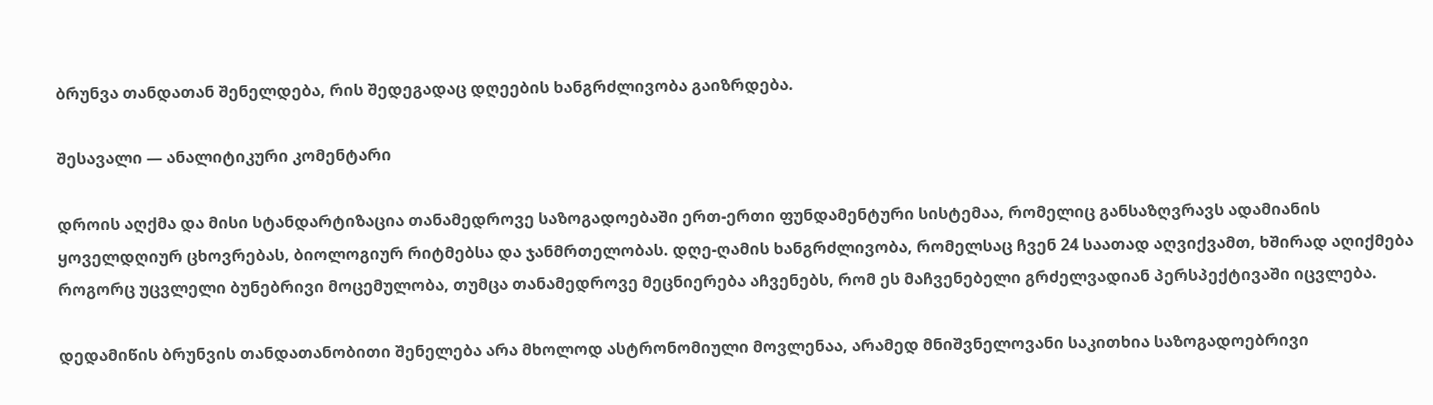ბრუნვა თანდათან შენელდება, რის შედეგადაც დღეების ხანგრძლივობა გაიზრდება.

შესავალი — ანალიტიკური კომენტარი

დროის აღქმა და მისი სტანდარტიზაცია თანამედროვე საზოგადოებაში ერთ-ერთი ფუნდამენტური სისტემაა, რომელიც განსაზღვრავს ადამიანის ყოველდღიურ ცხოვრებას, ბიოლოგიურ რიტმებსა და ჯანმრთელობას. დღე-ღამის ხანგრძლივობა, რომელსაც ჩვენ 24 საათად აღვიქვამთ, ხშირად აღიქმება როგორც უცვლელი ბუნებრივი მოცემულობა, თუმცა თანამედროვე მეცნიერება აჩვენებს, რომ ეს მაჩვენებელი გრძელვადიან პერსპექტივაში იცვლება.

დედამიწის ბრუნვის თანდათანობითი შენელება არა მხოლოდ ასტრონომიული მოვლენაა, არამედ მნიშვნელოვანი საკითხია საზოგადოებრივი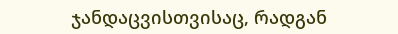ჯანდაცვისთვისაც, რადგან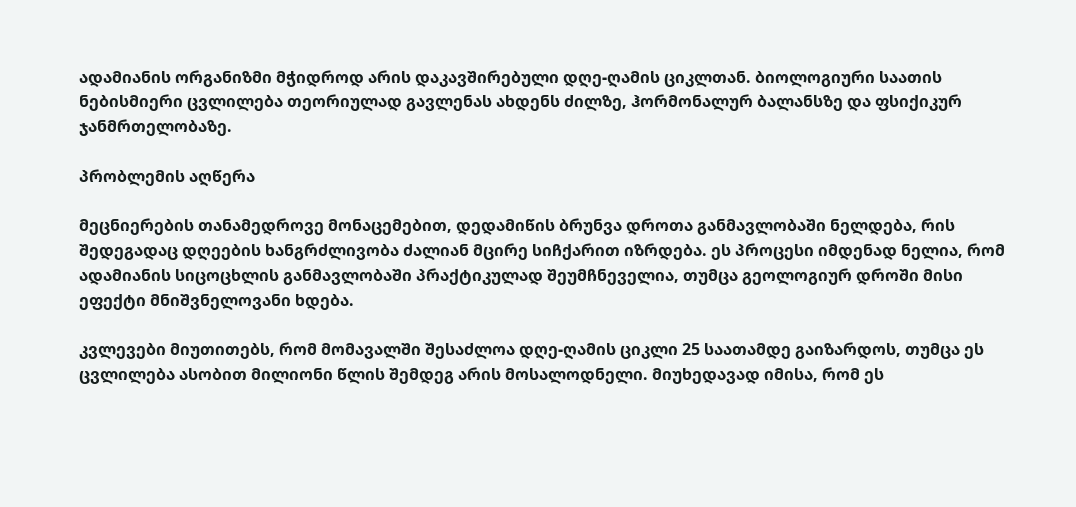ადამიანის ორგანიზმი მჭიდროდ არის დაკავშირებული დღე-ღამის ციკლთან. ბიოლოგიური საათის ნებისმიერი ცვლილება თეორიულად გავლენას ახდენს ძილზე, ჰორმონალურ ბალანსზე და ფსიქიკურ ჯანმრთელობაზე.

პრობლემის აღწერა

მეცნიერების თანამედროვე მონაცემებით, დედამიწის ბრუნვა დროთა განმავლობაში ნელდება, რის შედეგადაც დღეების ხანგრძლივობა ძალიან მცირე სიჩქარით იზრდება. ეს პროცესი იმდენად ნელია, რომ ადამიანის სიცოცხლის განმავლობაში პრაქტიკულად შეუმჩნეველია, თუმცა გეოლოგიურ დროში მისი ეფექტი მნიშვნელოვანი ხდება.

კვლევები მიუთითებს, რომ მომავალში შესაძლოა დღე-ღამის ციკლი 25 საათამდე გაიზარდოს, თუმცა ეს ცვლილება ასობით მილიონი წლის შემდეგ არის მოსალოდნელი. მიუხედავად იმისა, რომ ეს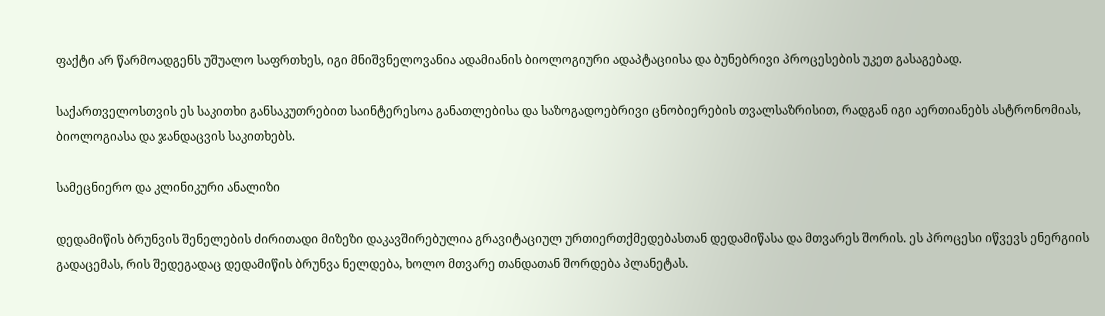ფაქტი არ წარმოადგენს უშუალო საფრთხეს, იგი მნიშვნელოვანია ადამიანის ბიოლოგიური ადაპტაციისა და ბუნებრივი პროცესების უკეთ გასაგებად.

საქართველოსთვის ეს საკითხი განსაკუთრებით საინტერესოა განათლებისა და საზოგადოებრივი ცნობიერების თვალსაზრისით, რადგან იგი აერთიანებს ასტრონომიას, ბიოლოგიასა და ჯანდაცვის საკითხებს.

სამეცნიერო და კლინიკური ანალიზი

დედამიწის ბრუნვის შენელების ძირითადი მიზეზი დაკავშირებულია გრავიტაციულ ურთიერთქმედებასთან დედამიწასა და მთვარეს შორის. ეს პროცესი იწვევს ენერგიის გადაცემას, რის შედეგადაც დედამიწის ბრუნვა ნელდება, ხოლო მთვარე თანდათან შორდება პლანეტას.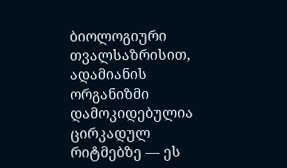ბიოლოგიური თვალსაზრისით, ადამიანის ორგანიზმი დამოკიდებულია ცირკადულ რიტმებზე — ეს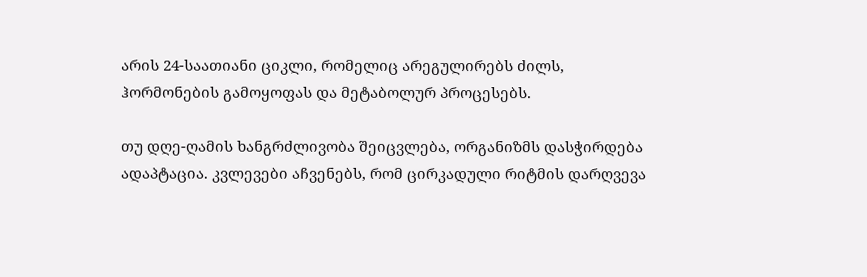არის 24-საათიანი ციკლი, რომელიც არეგულირებს ძილს, ჰორმონების გამოყოფას და მეტაბოლურ პროცესებს.

თუ დღე-ღამის ხანგრძლივობა შეიცვლება, ორგანიზმს დასჭირდება ადაპტაცია. კვლევები აჩვენებს, რომ ცირკადული რიტმის დარღვევა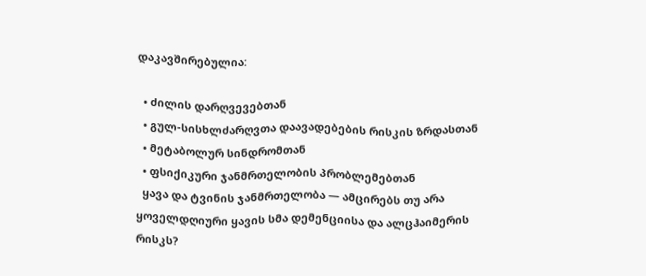დაკავშირებულია:

  • ძილის დარღვევებთან
  • გულ-სისხლძარღვთა დაავადებების რისკის ზრდასთან
  • მეტაბოლურ სინდრომთან
  • ფსიქიკური ჯანმრთელობის პრობლემებთან
  ყავა და ტვინის ჯანმრთელობა — ამცირებს თუ არა ყოველდღიური ყავის სმა დემენციისა და ალცჰაიმერის რისკს?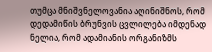თუმცა მნიშვნელოვანია აღინიშნოს, რომ დედამიწის ბრუნვის ცვლილება იმდენად ნელია, რომ ადამიანის ორგანიზმს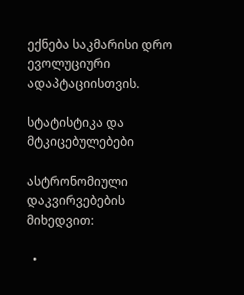ექნება საკმარისი დრო ევოლუციური ადაპტაციისთვის.

სტატისტიკა და მტკიცებულებები

ასტრონომიული დაკვირვებების მიხედვით:

  •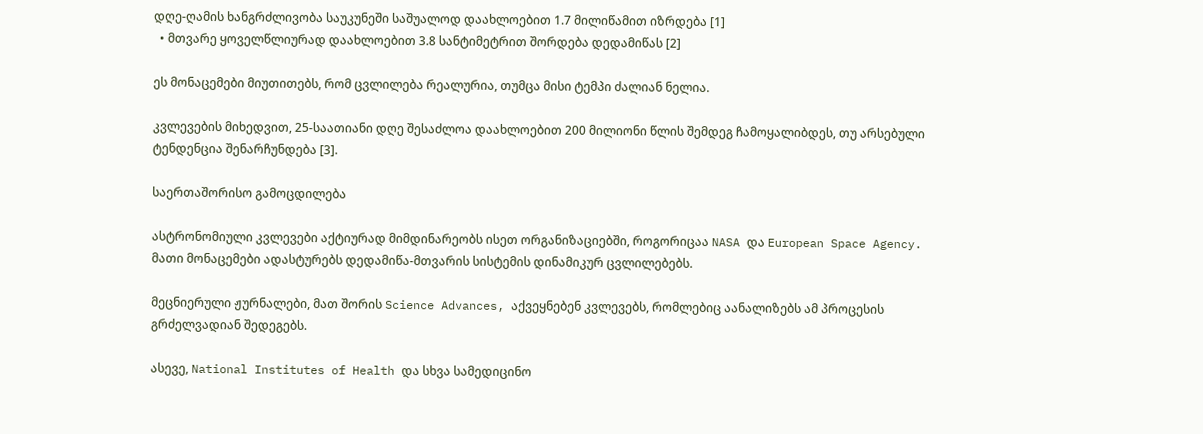დღე-ღამის ხანგრძლივობა საუკუნეში საშუალოდ დაახლოებით 1.7 მილიწამით იზრდება [1]
  • მთვარე ყოველწლიურად დაახლოებით 3.8 სანტიმეტრით შორდება დედამიწას [2]

ეს მონაცემები მიუთითებს, რომ ცვლილება რეალურია, თუმცა მისი ტემპი ძალიან ნელია.

კვლევების მიხედვით, 25-საათიანი დღე შესაძლოა დაახლოებით 200 მილიონი წლის შემდეგ ჩამოყალიბდეს, თუ არსებული ტენდენცია შენარჩუნდება [3].

საერთაშორისო გამოცდილება

ასტრონომიული კვლევები აქტიურად მიმდინარეობს ისეთ ორგანიზაციებში, როგორიცაა NASA და European Space Agency. მათი მონაცემები ადასტურებს დედამიწა-მთვარის სისტემის დინამიკურ ცვლილებებს.

მეცნიერული ჟურნალები, მათ შორის Science Advances, აქვეყნებენ კვლევებს, რომლებიც აანალიზებს ამ პროცესის გრძელვადიან შედეგებს.

ასევე, National Institutes of Health და სხვა სამედიცინო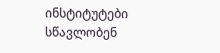ინსტიტუტები სწავლობენ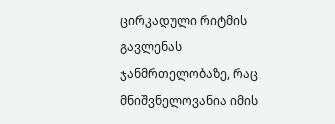ცირკადული რიტმის გავლენას ჯანმრთელობაზე, რაც მნიშვნელოვანია იმის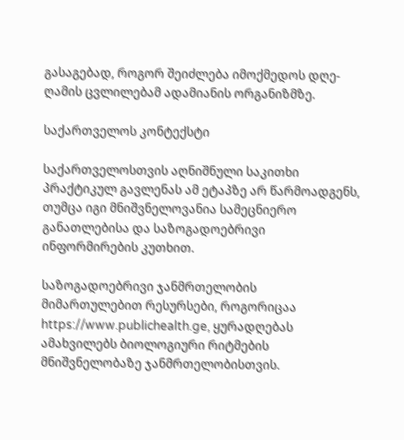გასაგებად, როგორ შეიძლება იმოქმედოს დღე-ღამის ცვლილებამ ადამიანის ორგანიზმზე.

საქართველოს კონტექსტი

საქართველოსთვის აღნიშნული საკითხი პრაქტიკულ გავლენას ამ ეტაპზე არ წარმოადგენს, თუმცა იგი მნიშვნელოვანია სამეცნიერო განათლებისა და საზოგადოებრივი ინფორმირების კუთხით.

საზოგადოებრივი ჯანმრთელობის მიმართულებით რესურსები, როგორიცაა https://www.publichealth.ge, ყურადღებას ამახვილებს ბიოლოგიური რიტმების მნიშვნელობაზე ჯანმრთელობისთვის.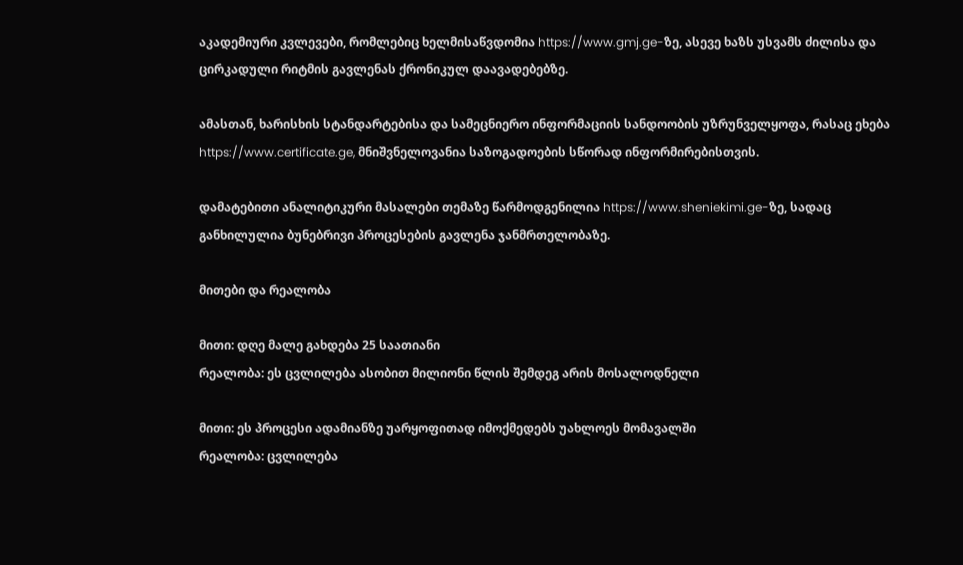აკადემიური კვლევები, რომლებიც ხელმისაწვდომია https://www.gmj.ge-ზე, ასევე ხაზს უსვამს ძილისა და ცირკადული რიტმის გავლენას ქრონიკულ დაავადებებზე.

ამასთან, ხარისხის სტანდარტებისა და სამეცნიერო ინფორმაციის სანდოობის უზრუნველყოფა, რასაც ეხება https://www.certificate.ge, მნიშვნელოვანია საზოგადოების სწორად ინფორმირებისთვის.

დამატებითი ანალიტიკური მასალები თემაზე წარმოდგენილია https://www.sheniekimi.ge-ზე, სადაც განხილულია ბუნებრივი პროცესების გავლენა ჯანმრთელობაზე.

მითები და რეალობა

მითი: დღე მალე გახდება 25 საათიანი
რეალობა: ეს ცვლილება ასობით მილიონი წლის შემდეგ არის მოსალოდნელი

მითი: ეს პროცესი ადამიანზე უარყოფითად იმოქმედებს უახლოეს მომავალში
რეალობა: ცვლილება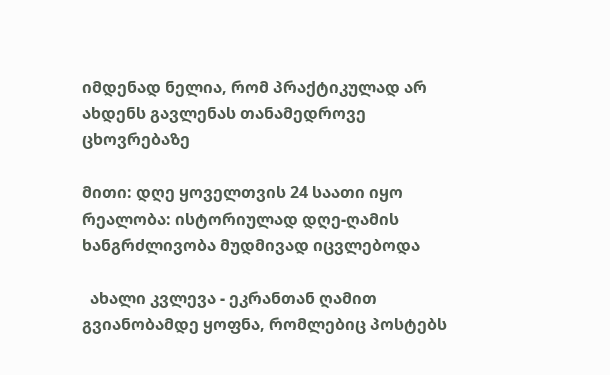იმდენად ნელია, რომ პრაქტიკულად არ ახდენს გავლენას თანამედროვე ცხოვრებაზე

მითი: დღე ყოველთვის 24 საათი იყო
რეალობა: ისტორიულად დღე-ღამის ხანგრძლივობა მუდმივად იცვლებოდა

  ახალი კვლევა - ეკრანთან ღამით გვიანობამდე ყოფნა, რომლებიც პოსტებს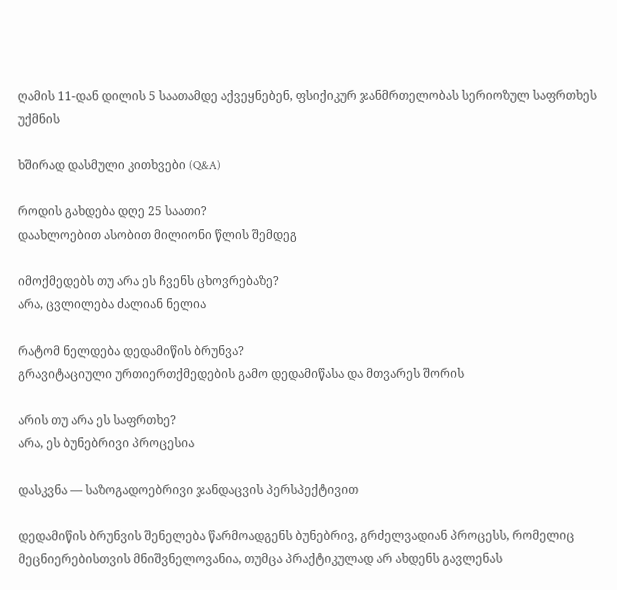ღამის 11-დან დილის 5 საათამდე აქვეყნებენ, ფსიქიკურ ჯანმრთელობას სერიოზულ საფრთხეს უქმნის

ხშირად დასმული კითხვები (Q&A)

როდის გახდება დღე 25 საათი?
დაახლოებით ასობით მილიონი წლის შემდეგ

იმოქმედებს თუ არა ეს ჩვენს ცხოვრებაზე?
არა, ცვლილება ძალიან ნელია

რატომ ნელდება დედამიწის ბრუნვა?
გრავიტაციული ურთიერთქმედების გამო დედამიწასა და მთვარეს შორის

არის თუ არა ეს საფრთხე?
არა, ეს ბუნებრივი პროცესია

დასკვნა — საზოგადოებრივი ჯანდაცვის პერსპექტივით

დედამიწის ბრუნვის შენელება წარმოადგენს ბუნებრივ, გრძელვადიან პროცესს, რომელიც მეცნიერებისთვის მნიშვნელოვანია, თუმცა პრაქტიკულად არ ახდენს გავლენას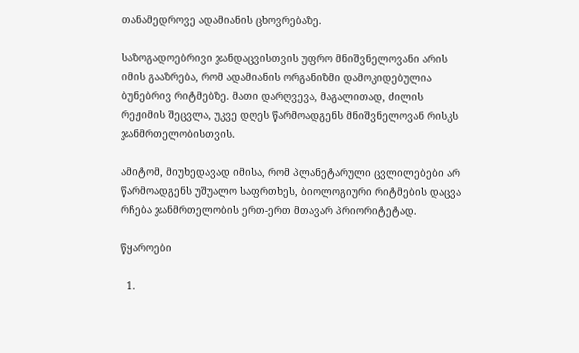თანამედროვე ადამიანის ცხოვრებაზე.

საზოგადოებრივი ჯანდაცვისთვის უფრო მნიშვნელოვანი არის იმის გააზრება, რომ ადამიანის ორგანიზმი დამოკიდებულია ბუნებრივ რიტმებზე. მათი დარღვევა, მაგალითად, ძილის რეჟიმის შეცვლა, უკვე დღეს წარმოადგენს მნიშვნელოვან რისკს ჯანმრთელობისთვის.

ამიტომ, მიუხედავად იმისა, რომ პლანეტარული ცვლილებები არ წარმოადგენს უშუალო საფრთხეს, ბიოლოგიური რიტმების დაცვა რჩება ჯანმრთელობის ერთ-ერთ მთავარ პრიორიტეტად.

წყაროები

  1.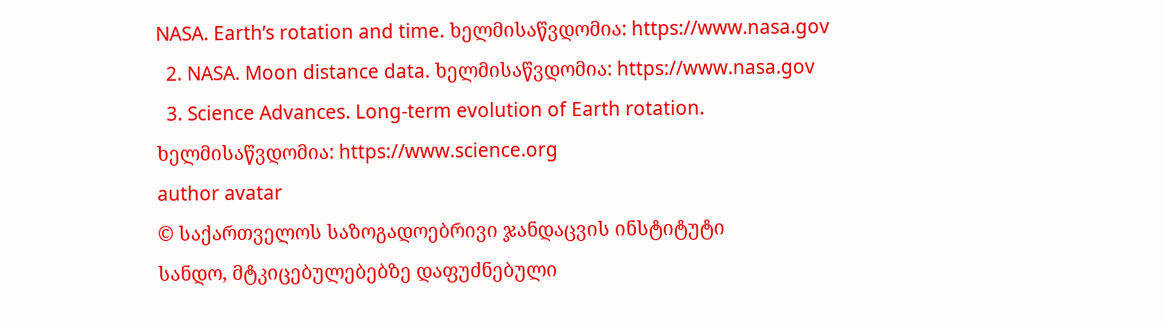NASA. Earth’s rotation and time. ხელმისაწვდომია: https://www.nasa.gov
  2. NASA. Moon distance data. ხელმისაწვდომია: https://www.nasa.gov
  3. Science Advances. Long-term evolution of Earth rotation. ხელმისაწვდომია: https://www.science.org
author avatar
© საქართველოს საზოგადოებრივი ჯანდაცვის ინსტიტუტი
სანდო, მტკიცებულებებზე დაფუძნებული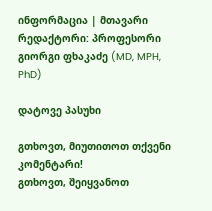ინფორმაცია | მთავარი რედაქტორი: პროფესორი გიორგი ფხაკაძე (MD, MPH, PhD)

დატოვე პასუხი

გთხოვთ, მიუთითოთ თქვენი კომენტარი!
გთხოვთ, შეიყვანოთ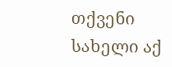თქვენი სახელი აქ